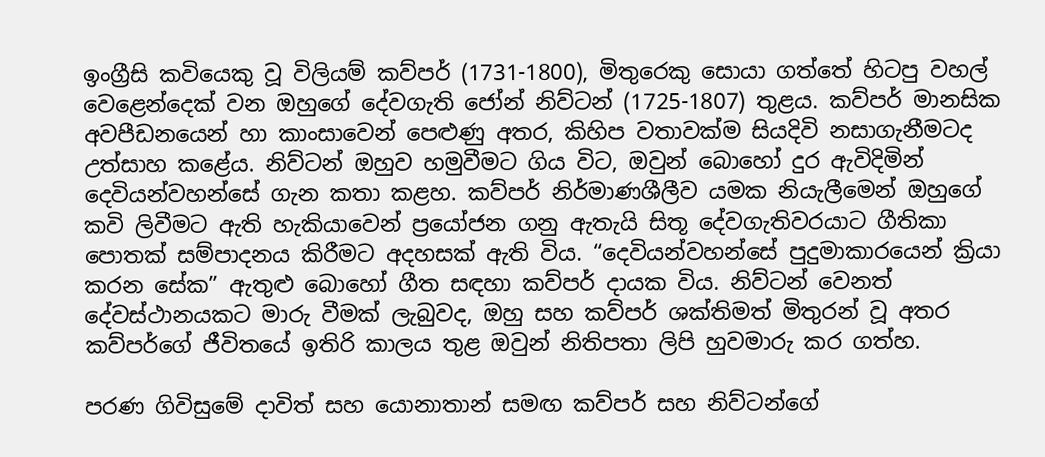ඉංග්‍රීසි කවියෙකු වූ විලියම් කව්පර් (1731-1800), මිතුරෙකු සොයා ගත්තේ හිටපු වහල් වෙළෙන්දෙක් වන ඔහුගේ දේවගැති ජෝන් නිව්ටන් (1725-1807) තුළය. කව්පර් මානසික අවපීඩනයෙන් හා කාංසාවෙන් පෙළුණු අතර, කිහිප වතාවක්ම සියදිවි නසාගැනීමටද උත්සාහ කළේය. නිව්ටන් ඔහුව හමුවීමට ගිය විට, ඔවුන් බොහෝ දුර ඇවිදිමින් දෙවියන්වහන්සේ ගැන කතා කළහ. කව්පර් නිර්මාණශීලීව යමක නියැලීමෙන් ඔහුගේ කවි ලිවීමට ඇති හැකියාවෙන් ප්‍රයෝජන ගනු ඇතැයි සිතූ දේවගැතිවරයාට ගීතිකා පොතක් සම්පාදනය කිරීමට අදහසක් ඇති විය. “දෙවියන්වහන්සේ පුදුමාකාරයෙන් ක්‍රියා කරන සේක” ඇතුළු බොහෝ ගීත සඳහා කව්පර් දායක විය. නිව්ටන් වෙනත් දේවස්ථානයකට මාරු වීමක් ලැබුවද, ඔහු සහ කව්පර් ශක්තිමත් මිතුරන් වූ අතර කව්පර්ගේ ජීවිතයේ ඉතිරි කාලය තුළ ඔවුන් නිතිපතා ලිපි හුවමාරු කර ගත්හ.

පරණ ගිවිසුමේ දාවිත් සහ යොනාතාන් සමඟ කව්පර් සහ නිව්ටන්ගේ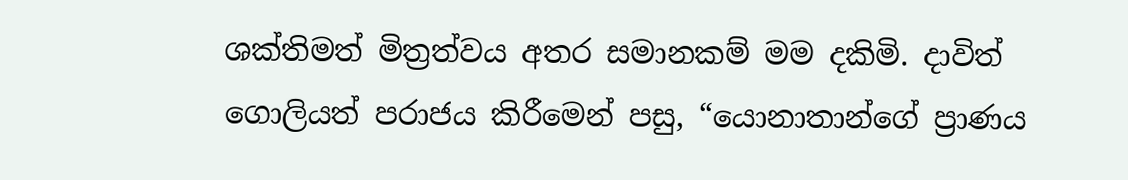ශක්තිමත් මිත්‍රත්වය අතර සමානකම් මම දකිමි. දාවිත් ගොලියත් පරාජය කිරීමෙන් පසු, “යොනාතාන්ගේ ප්‍රාණය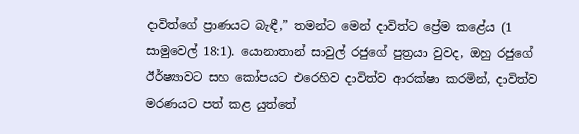දාවිත්ගේ ප්‍රාණයට බැඳී,” තමන්ට මෙන් දාවිත්ට ප්‍රේම කළේය (1 සාමුවෙල් 18:1). යොනාතාන් සාවුල් රජුගේ පුත්‍රයා වුවද, ඔහු රජුගේ ඊර්ෂ්‍යාවට සහ කෝපයට එරෙහිව දාවිත්ව ආරක්ෂා කරමින්, දාවිත්ව මරණයට පත් කළ යුත්තේ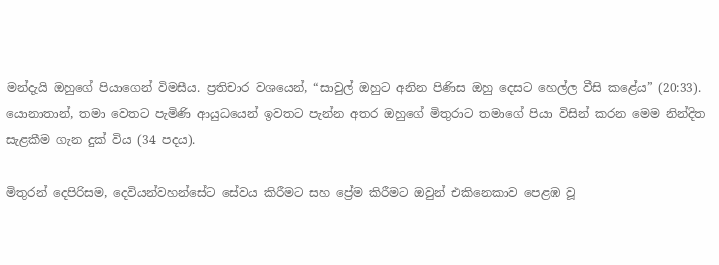මන්දැයි ඔහුගේ පියාගෙන් විමසීය. ප්‍රතිචාර වශයෙන්, “සාවුල් ඔහුට අනින පිණිස ඔහු දෙසට හෙල්ල වීසි කළේය” (20:33). යොනාතාන්, තමා වෙතට පැමිණි ආයුධයෙන් ඉවතට පැන්න අතර ඔහුගේ මිතුරාට තමාගේ පියා විසින් කරන මෙම නින්දිත සැළකීම ගැන දුක් විය (34 පදය).

මිතුරන් දෙපිරිසම, දෙවියන්වහන්සේට සේවය කිරීමට සහ ප්‍රේම කිරීමට ඔවුන් එකිනෙකාව පෙළඹ වූ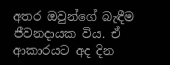අතර ඔවුන්ගේ බැඳීම ජීවනදායක විය. ඒ ආකාරයට අද දින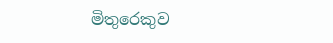මිතුරෙකුව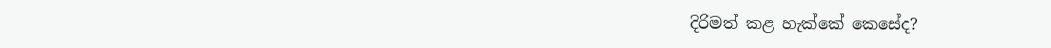දිරිමත් කළ හැක්කේ කෙසේද?